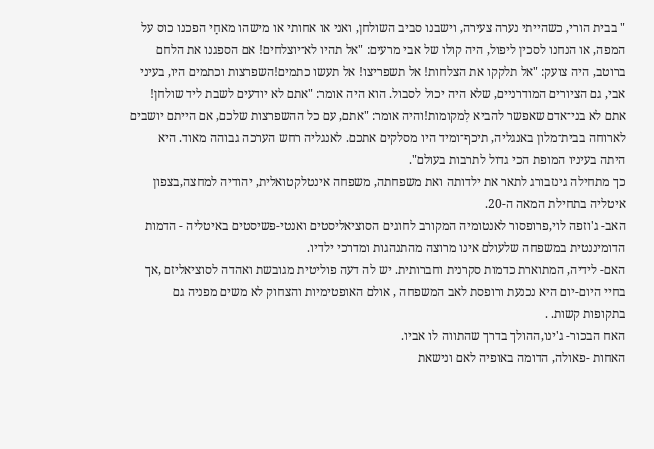" בבית הורי, כשהייתי נערה צעירה, וישבנו סביב השולחן, ואני או אחותי או מישהו מאחַי הפכנו כוס על המפה, או הנחנו לסכין ליפול, היה קולו של אבי מרעים: "אל תהיו לא־יוצלחים! אם הספגנו את הלחם ברוטב, היה צועק: "אל תלקקו את הצלחות! אל תשפריצו! אל תעשו כתמים!השפרצות וכתמים היו, בעיני אבי, גם הציורים המודרניים, שלא היה יכול לסבול. הוא היה אומר: "אתם לא יודעים לשבת ליד שולחן! אתם לא בני־אדם שאפשר להביא לִמקומות!והיה אומר: "אתם, עם כל ההשפרצות שלכם, אם הייתם יושבים לארוחה בבית־מלון באנגליה, תיכף־ומיד היו מסלקים אתכם. לאנגליה רחש הערכה גבוהה מאוד. היא היתה בעיניו המופת הכי גדול לתרבות בעולם".
כך מתחילה גינזבורג לתאר את ילדותה ואת משפחתה, משפחה אינטלקטואלית, יהודיה למחצה,בצפון איטליה בתחילת המאה ה-20.
האב- ג'וזפה לוי,פרופסור לאנטומיה המקורב לחוגים הסוציאליסטים ואנטי-פשיסטים באיטליה - הדמות הדומיננטית במשפחה שלעולם אינו מרוצה מהתנהגות ומדרכי ילדיו.
האם- לידיה, המתוארת כדמות סקרנית וחברותית. יש לה דעה פוליטית מגובשת ואהדה לסוציאליזם ,אך בחיי היום-יום היא נכנעת ורופסת לאב המשפחה , אולם האופטימיות והצחוק לא משים מפניה גם בתקופות קשות. .
האח הבכור- ג'ינו,ההולך בדרך שהתווה לו אביו.
האחות -פאולה, הדומה באופיה לאם ונישאת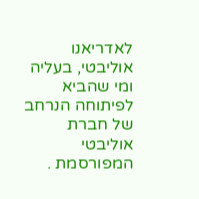לאדריאנו אוליבטי, בעליה ומי שהביא לפיתוחה הנרחב של חברת אוליבטי המפורסמת .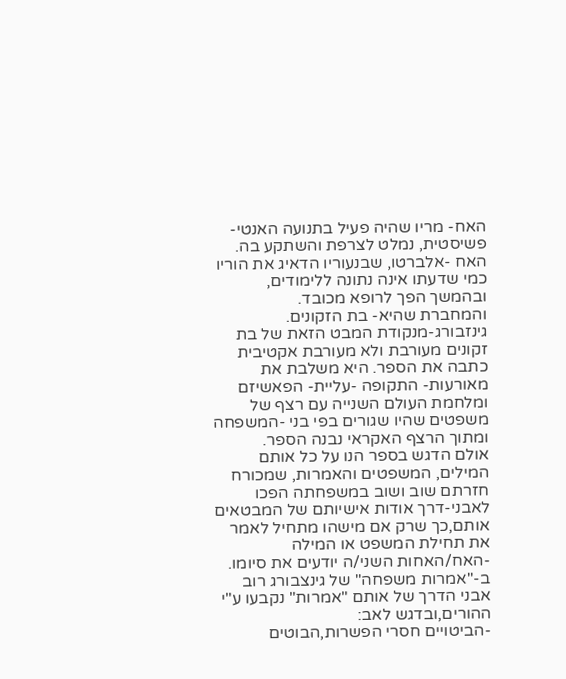האח- מריו שהיה פעיל בתנועה האנטי-פשיסטית, נמלט לצרפת והשתקע בה.
האח -אלברטו, שבנעוריו הדאיג את הוריו כמי שדעתו אינה נתונה ללימודים, ובהמשך הפך לרופא מכובד.
והמחברת שהיא- בת הזקונים.
גינזבורג-מנקודת המבט הזאת של בת זקונים מעורבת ולא מעורבת אקטיבית כתבה את הספר. היא משלבת את מאורעות- התקופה -עליית- הפאשיזם ומלחמת העולם השנייה עם רצף של משפטים שהיו שגורים בפי בני -המשפחה ומתוך הרצף האקראי נבנה הספר.
אולם הדגש בספר הנו על כל אותם המילים, המשפטים והאמרות, שמכורח חזרתם שוב ושוב במשפחתה הפכו לאבני-דרך אודות אישיותם של המבטאים אותם,כך שרק אם מישהו מתחיל לאמר את תחילת המשפט או המילה -האח/האחות השני/ה יודעים את סיומו.
ב-"אמרות משפחה" של גינצבורג רוב אבני הדרך של אותם "אמרות" נקבעו ע"י ההורים,ובדגש לאב:
-הביטויים חסרי הפשרות,הבוטים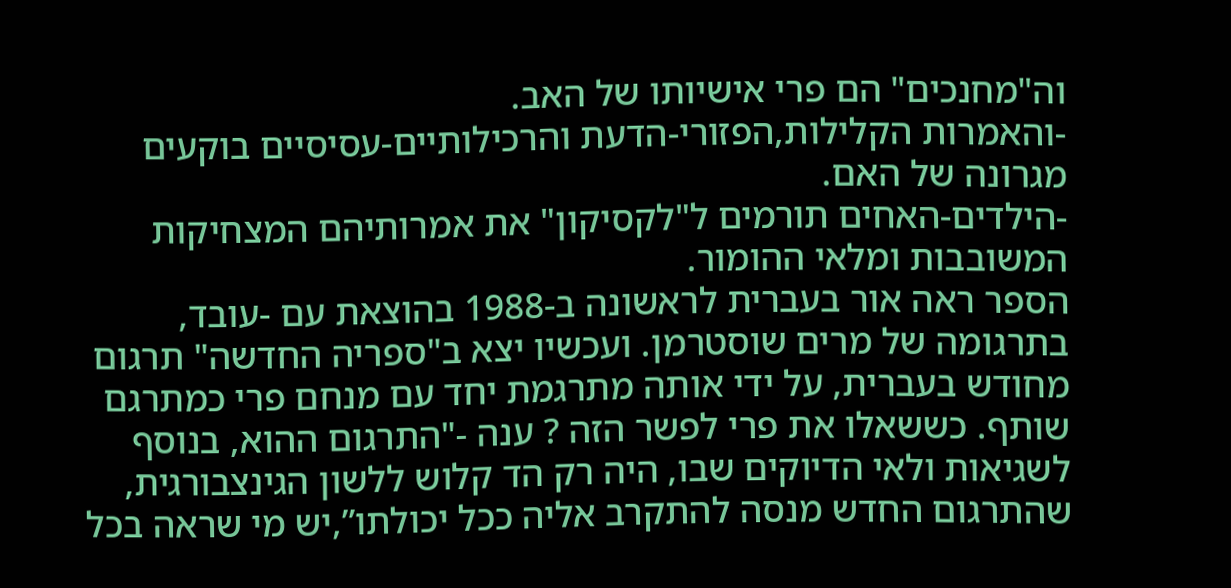וה"מחנכים" הם פרי אישיותו של האב.
-והאמרות הקלילות,הפזורי-הדעת והרכילותיים-עסיסיים בוקעים מגרונה של האם.
-הילדים-האחים תורמים ל"לקסיקון" את אמרותיהם המצחיקות המשובבות ומלאי ההומור.
הספר ראה אור בעברית לראשונה ב-1988 בהוצאת עם -עובד, בתרגומה של מרים שוסטרמן. ועכשיו יצא ב"ספריה החדשה" תרגום מחודש בעברית, על ידי אותה מתרגמת יחד עם מנחם פרי כמתרגם שותף. כששאלו את פרי לפשר הזה ? ענה -"התרגום ההוא, בנוסף לשגיאות ולאי הדיוקים שבו, היה רק הד קלוש ללשון הגינצבורגית, שהתרגום החדש מנסה להתקרב אליה ככל יכולתו”,יש מי שראה בכל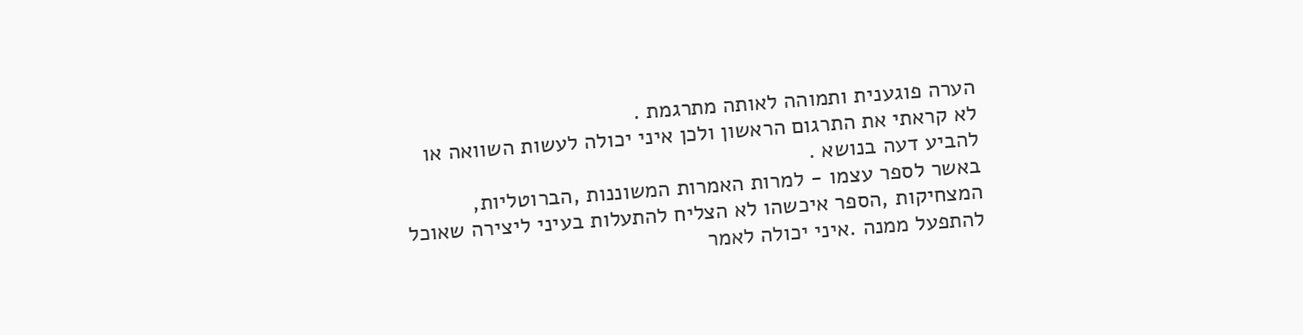הערה פוגענית ותמוהה לאותה מתרגמת .
לא קראתי את התרגום הראשון ולכן איני יכולה לעשות השוואה או להביע דעה בנושא .
באשר לספר עצמו - למרות האמרות המשוננות ,הברוטליות, המצחיקות ,הספר איכשהו לא הצליח להתעלות בעיני ליצירה שאוכל להתפעל ממנה .איני יכולה לאמר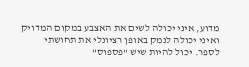מדוע, איני יכולה לשים את האצבע במקום המדויק ואיני יכולה לנמק באופן רציונלי את תחושתי לספר. יכול להיות שיש "פספוס"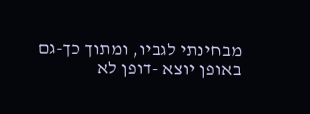מבחינתי לגביו, ומתוך כך-גם באופן יוצא -דופן לא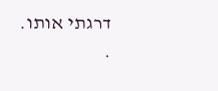דרגתי אותו.
.